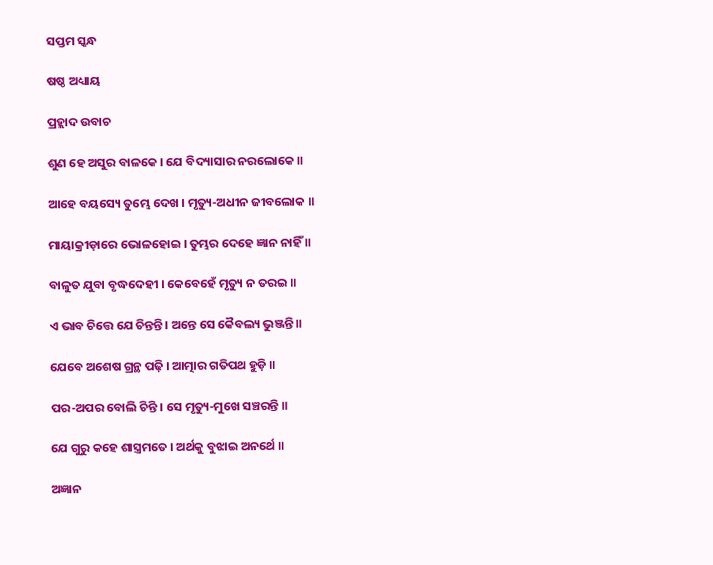ସପ୍ତମ ସ୍କନ୍ଧ

ଷଷ୍ଠ ଅଧ୍ୟାୟ

ପ୍ରହ୍ଲାଦ ଉବାଚ

ଶୁଣ ହେ ଅସୁର ବାଳକେ । ଯେ ବିଦ୍ୟାସାର ନରଲୋକେ ॥

ଆହେ ବୟସ୍ୟେ ତୁମ୍ଭେ ଦେଖ । ମୃତ୍ୟୁ-ଅଧୀନ ଜୀବଲୋକ ॥

ମାୟାକ୍ରୀଡ଼ାରେ ଭୋଳହୋଇ । ତୁମ୍ଭର ଦେହେ ଜ୍ଞାନ ନାହିଁ ॥

ବାଳୁତ ଯୁବା ବୃଦ୍ଧଦେହୀ । କେବେହେଁ ମୃତ୍ୟୁ ନ ତରଇ ॥

ଏ ଭାବ ଚିତ୍ତେ ଯେ ଚିନ୍ତନ୍ତି । ଅନ୍ତେ ସେ କୈବଲ୍ୟ ଭୁଞ୍ଜନ୍ତି ॥

ଯେବେ ଅଶେଷ ଗ୍ରନ୍ଥ ପଢ଼ି । ଆତ୍ମାର ଗତିପଥ ହୁଡ଼ି ॥

ପର-ଅପର ବୋଲି ଚିନ୍ତି । ସେ ମୃତ୍ୟୁ-ମୁଖେ ସଞ୍ଚରନ୍ତି ॥

ଯେ ଗୁରୁ କହେ ଶାସ୍ତ୍ରମତେ । ଅର୍ଥକୁ ବୁଝାଇ ଅନର୍ଥେ ॥

ଅଜ୍ଞାନ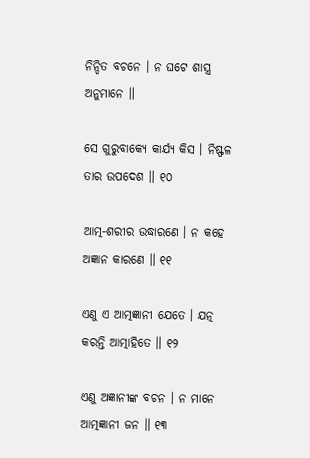ନିନ୍ଦିତ ବଚନେ । ନ ଘଟେ ଶାସ୍ତ୍ର ଅନୁମାନେ ॥

ସେ ଗୁରୁବାକ୍ୟେ କାର୍ଯ୍ୟ କିସ । ନିଷ୍ଫଳ ତାର ଉପଦେଶ ॥ ୧୦

ଆତ୍ମ-ଶରୀର ଉଦ୍ଧାରଣେ । ନ କହେ ଅଜ୍ଞାନ କାରଣେ ॥ ୧୧

ଏଣୁ ଏ ଆତ୍ମଜ୍ଞାନୀ ଯେତେ । ଯତ୍ନ କରନ୍ତି ଆତ୍ମାହିତେ ॥ ୧୨

ଏଣୁ ଅଜ୍ଞାନୀଙ୍କ ବଚନ । ନ ମାନେ ଆତ୍ମଜ୍ଞାନୀ ଜନ ॥ ୧୩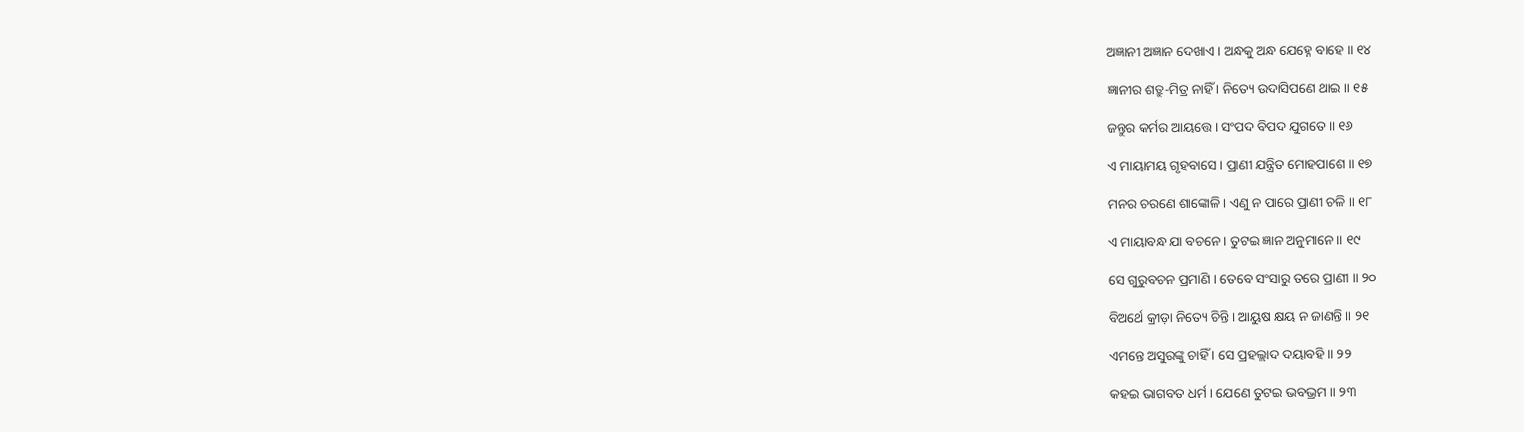ଅଜ୍ଞାନୀ ଅଜ୍ଞାନ ଦେଖାଏ । ଅନ୍ଧକୁ ଅନ୍ଧ ଯେହ୍ନେ ବାହେ ॥ ୧୪

ଜ୍ଞାନୀର ଶତ୍ରୁ-ମିତ୍ର ନାହିଁ । ନିତ୍ୟେ ଉଦାସିପଣେ ଥାଇ ॥ ୧୫

ଜନ୍ତୁର କର୍ମର ଆୟତ୍ତେ । ସଂପଦ ବିପଦ ଯୁଗତେ ॥ ୧୬

ଏ ମାୟାମୟ ଗୃହବାସେ । ପ୍ରାଣୀ ଯନ୍ତ୍ରିତ ମୋହପାଶେ ॥ ୧୭

ମନର ଚରଣେ ଶାଙ୍କୋଳି । ଏଣୁ ନ ପାରେ ପ୍ରାଣୀ ଚଳି ॥ ୧୮

ଏ ମାୟାବନ୍ଧ ଯା ବଚନେ । ତୁଟଇ ଜ୍ଞାନ ଅନୁମାନେ ॥ ୧୯

ସେ ଗୁରୁବଚନ ପ୍ରମାଣି । ତେବେ ସଂସାରୁ ତରେ ପ୍ରାଣୀ ॥ ୨୦

ବିଅର୍ଥେ କ୍ରୀଡ଼ା ନିତ୍ୟେ ଚିନ୍ତି । ଆୟୁଷ କ୍ଷୟ ନ ଜାଣନ୍ତି ॥ ୨୧

ଏମନ୍ତେ ଅସୁରଙ୍କୁ ଚାହିଁ । ସେ ପ୍ରହଲ୍ଲାଦ ଦୟାବହି ॥ ୨୨

କହଇ ଭାଗବତ ଧର୍ମ । ଯେଣେ ତୁଟଇ ଭବଭ୍ରମ ॥ ୨୩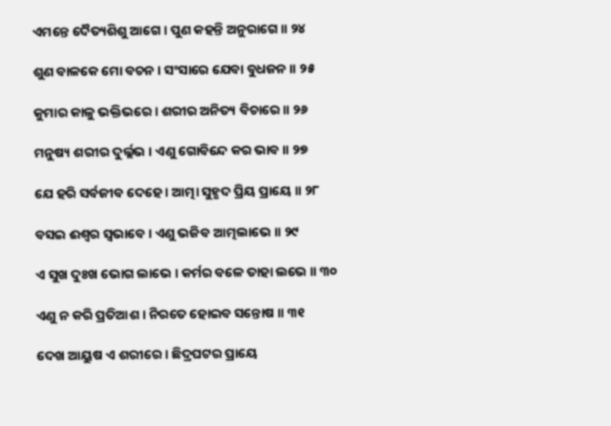ଏମନ୍ତେ ଦୈତ୍ୟଶିଶୁ ଆଗେ । ପୁଣ କହନ୍ତି ଅନୁରାଗେ ॥ ୨୪

ଶୁଣ ବାଳକେ ମୋ ବଚନ । ସଂସାରେ ଯେବା ବୁଧଜନ ॥ ୨୫

କୁମାର କାଳୁ ଭକ୍ତିଭରେ । ଶରୀର ଅନିତ୍ୟ ବିଚାରେ ॥ ୨୬

ମନୁଷ୍ୟ ଶରୀର ଦୁର୍ଲ୍ଲଭ । ଏଣୁ ଗୋବିନ୍ଦେ କର ଭାବ ॥ ୨୭

ଯେ ହରି ସର୍ବଜୀବ ଦେହେ । ଆତ୍ମା ସୁହୃଦ ପ୍ରିୟ ପ୍ରାୟେ ॥ ୨୮

ବସଇ ଈଶ୍ୱର ସ୍ୱଭାବେ । ଏଣୁ ଭଜିବ ଆତ୍ମଲାଭେ ॥ ୨୯

ଏ ସୁଖ ଦୁଃଖ ଭୋଗ ଲାଭେ । କର୍ମର ବଳେ ତାହା ଲଭେ ॥ ୩୦

ଏଣୁ ନ କରି ପ୍ରତିଆଶ । ନିରତେ ହୋଇବ ସନ୍ତୋଷ ॥ ୩୧

ଦେଖ ଆୟୁଷ ଏ ଶରୀରେ । ଛିଦ୍ରଘଟର ପ୍ରାୟେ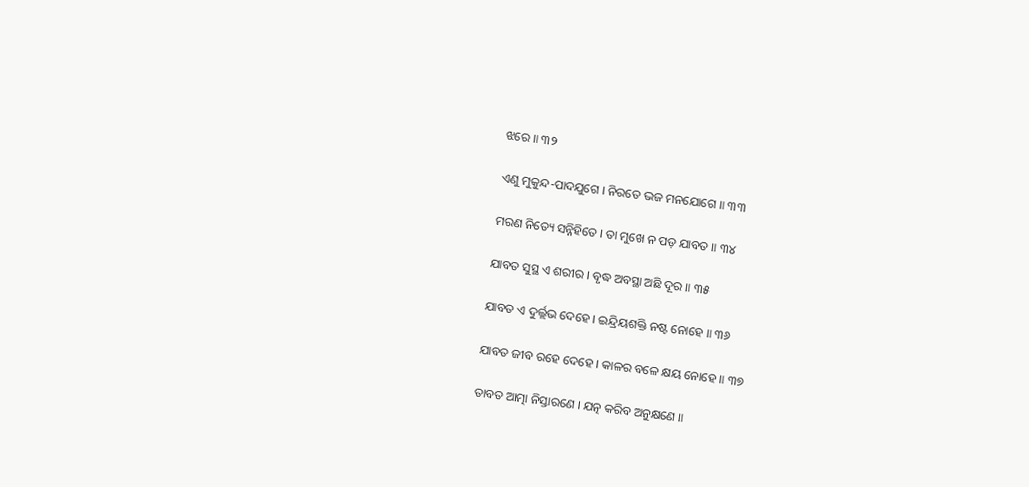ଝରେ ॥ ୩୨

ଏଣୁ ମୁକୁନ୍ଦ-ପାଦଯୁଗେ । ନିରତେ ଭଜ ମନଯୋଗେ ॥ ୩୩

ମରଣ ନିତ୍ୟେ ସନ୍ନିହିତେ । ତା ମୁଖେ ନ ପଡ଼ ଯାବତ ॥ ୩୪

ଯାବତ ସୁସ୍ଥ ଏ ଶରୀର । ବୃଦ୍ଧ ଅବସ୍ଥା ଅଛି ଦୂର ॥ ୩୫

ଯାବତ ଏ ଦୁର୍ଲ୍ଲଭ ଦେହେ । ଇନ୍ଦ୍ରିୟଶକ୍ତି ନଷ୍ଟ ନୋହେ ॥ ୩୬

ଯାବତ ଜୀବ ରହେ ଦେହେ । କାଳର ବଳେ କ୍ଷୟ ନୋହେ ॥ ୩୭

ତାବତ ଆତ୍ମା ନିସ୍ତାରଣେ । ଯତ୍ନ କରିବ ଅନୁକ୍ଷଣେ ॥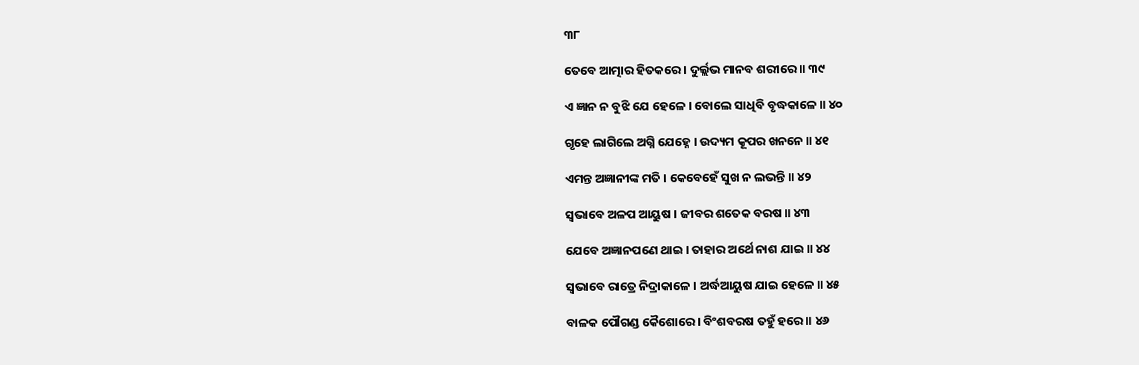୩୮

ତେବେ ଆତ୍ମାର ହିତକରେ । ଦୁର୍ଲ୍ଲଭ ମାନବ ଶରୀରେ ॥ ୩୯

ଏ ଜ୍ଞାନ ନ ବୁଝି ଯେ ହେଳେ । ବୋଲେ ସାଧିବି ବୃଦ୍ଧକାଳେ ॥ ୪୦

ଗୃହେ ଲାଗିଲେ ଅଗ୍ନି ଯେହ୍ନେ । ଉଦ୍ୟମ କୂପର ଖନନେ ॥ ୪୧

ଏମନ୍ତ ଅଜ୍ଞାନୀଙ୍କ ମତି । କେବେହେଁ ସୁଖ ନ ଲଭନ୍ତି ॥ ୪୨

ସ୍ୱଭାବେ ଅଳପ ଆୟୁଷ । ଜୀବର ଶତେକ ବରଷ ॥ ୪୩

ଯେବେ ଅଜ୍ଞାନପଣେ ଥାଇ । ତାହାର ଅର୍ଥେ ନାଶ ଯାଇ ॥ ୪୪

ସ୍ୱଭାବେ ରାତ୍ରେ ନିଦ୍ରାକାଳେ । ଅର୍ଦ୍ଧଆୟୁଷ ଯାଇ ହେଳେ ॥ ୪୫

ବାଳକ ପୌଗଣ୍ଡ କୈଶୋରେ । ବିଂଶବରଷ ତହୁଁ ହରେ ॥ ୪୬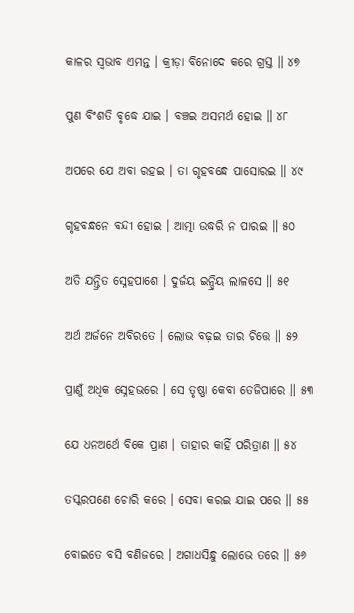କାଳର ସ୍ୱଭାବ ଏମନ୍ତ । କ୍ରୀଡ଼ା ବିନୋଦେ କରେ ଗ୍ରସ୍ତ ॥ ୪୭

ପୁଣ ବିଂଶତି ବୃଦ୍ଧେ ଯାଇ । ବଞ୍ଚଇ ଅସମର୍ଥ ହୋଇ ॥ ୪୮

ଅପରେ ଯେ ଅବା ରହଇ । ତା ଗୃହବନ୍ଧେ ପାସୋରଇ ॥ ୪୯

ଗୃହବନ୍ଧନେ ବନ୍ଦୀ ହୋଇ । ଆତ୍ମା ଉଦ୍ଧରି ନ ପାରଇ ॥ ୫୦

ଅତି ଯନ୍ତ୍ରିତ ସ୍ନେହପାଶେ । ଦୁର୍ଜୟ ଇନ୍ଦ୍ରିୟ ଲାଳସେ ॥ ୫୧

ଅର୍ଥ ଅର୍ଜନେ ଅବିରତେ । ଲୋଭ ବଢ଼ଇ ତାର ଚିତ୍ତେ ॥ ୫୨

ପ୍ରାଣୁଁ ଅଧିକ ସ୍ନେହଭରେ । ସେ ତୃଷ୍ଣା କେବା ତେଜିପାରେ ॥ ୫୩

ଯେ ଧନଅର୍ଥେ ବିକେ ପ୍ରାଣ । ତାହାର କାହିଁ ପରିତ୍ରାଣ ॥ ୫୪

ତସ୍କରପଣେ ଚୋରି କରେ । ସେବା କରଇ ଯାଇ ପରେ ॥ ୫୫

ବୋଇତେ ବସି ବଣିଜରେ । ଅଗାଧସିନ୍ଧୁ ଲୋଭେ ତରେ ॥ ୫୬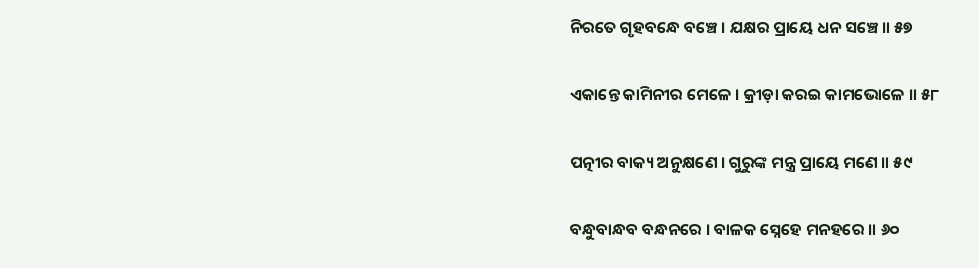ନିରତେ ଗୃହବନ୍ଧେ ବଞ୍ଚେ । ଯକ୍ଷର ପ୍ରାୟେ ଧନ ସଞ୍ଚେ ॥ ୫୭

ଏକାନ୍ତେ କାମିନୀର ମେଳେ । କ୍ରୀଡ଼ା କରଇ କାମଭୋଳେ ॥ ୫୮

ପତ୍ନୀର ବାକ୍ୟ ଅନୁକ୍ଷଣେ । ଗୁରୁଙ୍କ ମନ୍ତ୍ର ପ୍ରାୟେ ମଣେ ॥ ୫୯

ବନ୍ଧୁବାନ୍ଧବ ବନ୍ଧନରେ । ବାଳକ ସ୍ନେହେ ମନହରେ ॥ ୬୦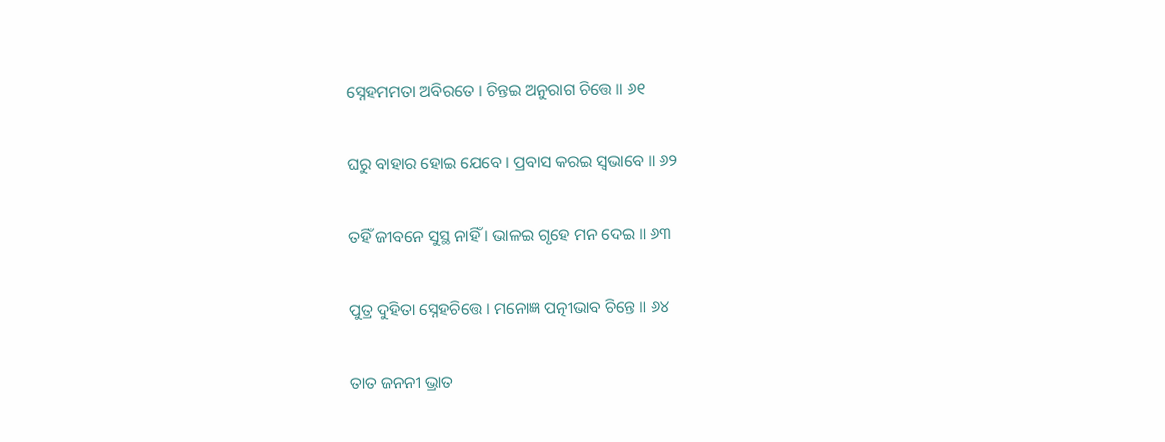ସ୍ନେହମମତା ଅବିରତେ । ଚିନ୍ତଇ ଅନୁରାଗ ଚିତ୍ତେ ॥ ୬୧

ଘରୁ ବାହାର ହୋଇ ଯେବେ । ପ୍ରବାସ କରଇ ସ୍ୱଭାବେ ॥ ୬୨

ତହିଁ ଜୀବନେ ସୁସ୍ଥ ନାହିଁ । ଭାଳଇ ଗୃହେ ମନ ଦେଇ ॥ ୬୩

ପୁତ୍ର ଦୁହିତା ସ୍ନେହଚିତ୍ତେ । ମନୋଜ୍ଞ ପତ୍ନୀଭାବ ଚିନ୍ତେ ॥ ୬୪

ତାତ ଜନନୀ ଭ୍ରାତ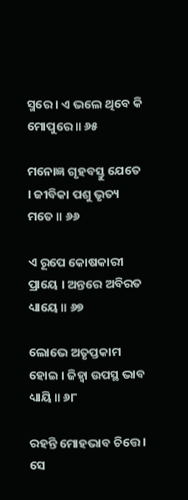ସ୍ମରେ । ଏ ଭଲେ ଥିବେ କି ମୋପୁରେ ॥ ୬୫

ମନୋଜ୍ଞ ଗୃହବସ୍ତୁ ଯେତେ । ଜୀବିକା ପଶୁ ଭୃତ୍ୟ ମତେ ॥ ୬୬

ଏ ରୂପେ କୋଷକାରୀ ପ୍ରାୟେ । ଅନ୍ତରେ ଅବିରତ ଧ୍ୟାୟେ ॥ ୬୭

ଲୋଭେ ଅତୃପ୍ତକାମ ହୋଇ । ଜିହ୍ୱା ଉପସ୍ଥ ଭାବ ଧ୍ୟାୟି ॥ ୬୮

ରହନ୍ତି ମୋହଭାବ ଚିତ୍ତେ । ସେ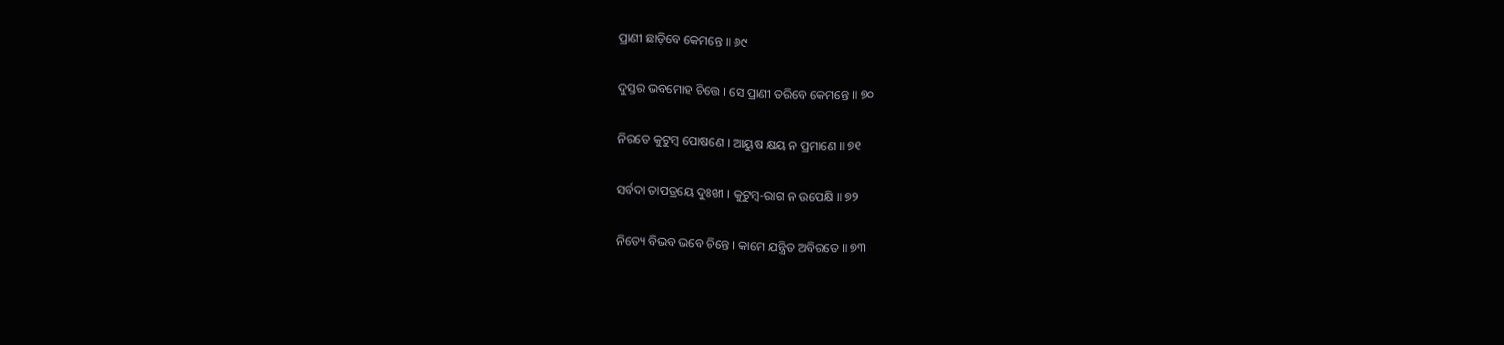ପ୍ରାଣୀ ଛାଡ଼ିବେ କେମନ୍ତେ ॥ ୬୯

ଦୁସ୍ତର ଭବମୋହ ଚିତ୍ତେ । ସେ ପ୍ରାଣୀ ତରିବେ କେମନ୍ତେ ॥ ୭୦

ନିରତେ କୁଟୁମ୍ବ ପୋଷଣେ । ଆୟୁଷ କ୍ଷୟ ନ ପ୍ରମାଣେ ॥ ୭୧

ସର୍ବଦା ତାପତ୍ରୟେ ଦୁଃଖୀ । କୁଟୁମ୍ବ-ରାଗ ନ ଉପେକ୍ଷି ॥ ୭୨

ନିତ୍ୟେ ବିଭବ ଭବେ ଚିନ୍ତେ । କାମେ ଯନ୍ତ୍ରିତ ଅବିରତେ ॥ ୭୩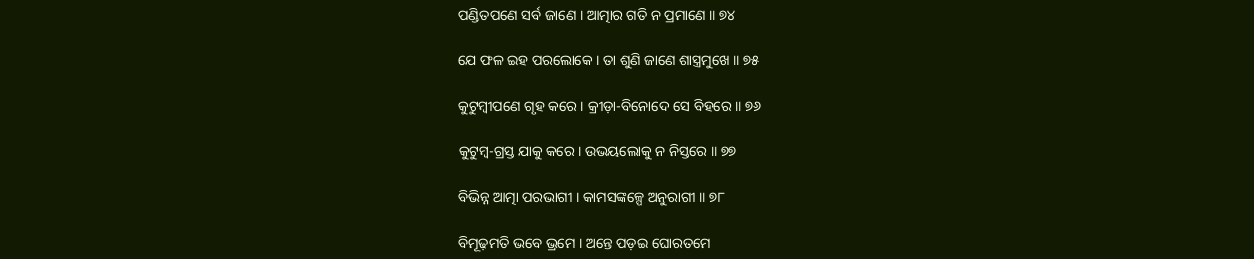ପଣ୍ଡିତପଣେ ସର୍ବ ଜାଣେ । ଆତ୍ମାର ଗତି ନ ପ୍ରମାଣେ ॥ ୭୪

ଯେ ଫଳ ଇହ ପରଲୋକେ । ତା ଶୁଣି ଜାଣେ ଶାସ୍ତ୍ରମୁଖେ ॥ ୭୫

କୁଟୁମ୍ବୀପଣେ ଗୃହ କରେ । କ୍ରୀଡ଼ା-ବିନୋଦେ ସେ ବିହରେ ॥ ୭୬

କୁଟୁମ୍ବ-ଗ୍ରସ୍ତ ଯାକୁ କରେ । ଉଭୟଲୋକୁ ନ ନିସ୍ତରେ ॥ ୭୭

ବିଭିନ୍ନ ଆତ୍ମା ପରଭାଗୀ । କାମସଙ୍କଳ୍ପେ ଅନୁରାଗୀ ॥ ୭୮

ବିମୂଢ଼ମତି ଭବେ ଭ୍ରମେ । ଅନ୍ତେ ପଡ଼ଇ ଘୋରତମେ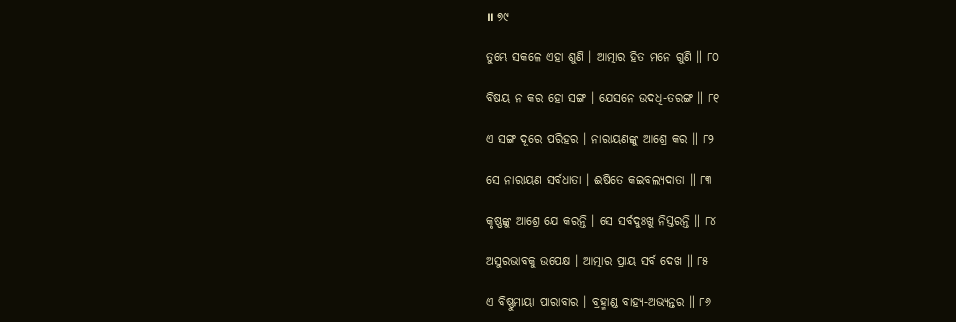॥ ୭୯

ତୁମ୍ଭେ ସକଳେ ଏହା ଶୁଣି । ଆତ୍ମାର ହିତ ମନେ ଗୁଣି ॥ ୮୦

ବିଷୟ ନ କର ହୋ ସଙ୍ଗ । ଯେସନେ ଉଦଧି-ତରଙ୍ଗ ॥ ୮୧

ଏ ସଙ୍ଗ ଦୂରେ ପରିହର । ନାରାୟଣଙ୍କୁ ଆଶ୍ରେ କର ॥ ୮୨

ସେ ନାରାୟଣ ସର୍ବଧାତା । ଈଷିତେ କଇବଲ୍ୟଦାତା ॥ ୮୩

କୃଷ୍ଣଙ୍କୁ ଆଶ୍ରେ ଯେ କରନ୍ତି । ସେ ସର୍ବଦୁଃଖୁ ନିସ୍ତରନ୍ତି ॥ ୮୪

ଅସୁରଭାବକୁ ଉପେକ୍ଷ । ଆତ୍ମାର ପ୍ରାୟ ସର୍ବ ଦେଖ ॥ ୮୫

ଏ ବିଷ୍ଣୁମାୟା ପାରାବାର । ବ୍ରହ୍ମାଣ୍ଡ ବାହ୍ୟ-ଅଭ୍ୟନ୍ତର ॥ ୮୬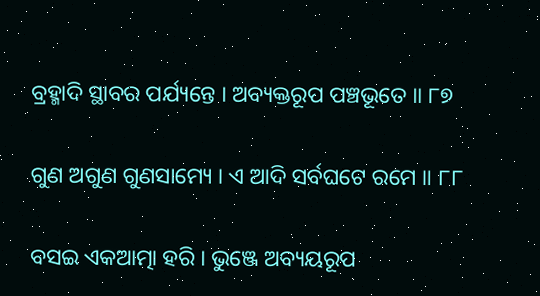ବ୍ରହ୍ମାଦି ସ୍ଥାବର ପର୍ଯ୍ୟନ୍ତେ । ଅବ୍ୟକ୍ତରୂପ ପଞ୍ଚଭୂତେ ॥ ୮୭

ଗୁଣ ଅଗୁଣ ଗୁଣସାମ୍ୟେ । ଏ ଆଦି ସର୍ବଘଟେ ରମେ ॥ ୮୮

ବସଇ ଏକଆତ୍ମା ହରି । ଭୁଞ୍ଜେ ଅବ୍ୟୟରୂପ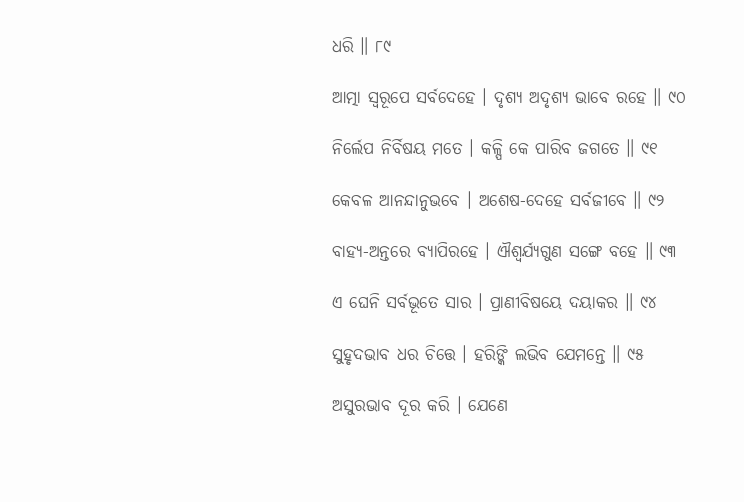ଧରି ॥ ୮୯

ଆତ୍ମା ସ୍ୱରୂପେ ସର୍ବଦେହେ । ଦୃଶ୍ୟ ଅଦୃଶ୍ୟ ଭାବେ ରହେ ॥ ୯୦

ନିର୍ଲେପ ନିର୍ବିଷୟ ମତେ । କଳ୍ପି କେ ପାରିବ ଜଗତେ ॥ ୯୧

କେବଳ ଆନନ୍ଦାନୁଭବେ । ଅଶେଷ-ଦେହେ ସର୍ବଜୀବେ ॥ ୯୨

ବାହ୍ୟ-ଅନ୍ତରେ ବ୍ୟାପିରହେ । ଐଶ୍ୱର୍ଯ୍ୟଗୁଣ ସଙ୍ଗେ ବହେ ॥ ୯୩

ଏ ଘେନି ସର୍ବଭୂତେ ସାର । ପ୍ରାଣୀବିଷୟେ ଦୟାକର ॥ ୯୪

ସୁହୃଦଭାବ ଧର ଚିତ୍ତେ । ହରିଙ୍କି ଲଭିବ ଯେମନ୍ତେ ॥ ୯୫

ଅସୁରଭାବ ଦୂର କରି । ଯେଣେ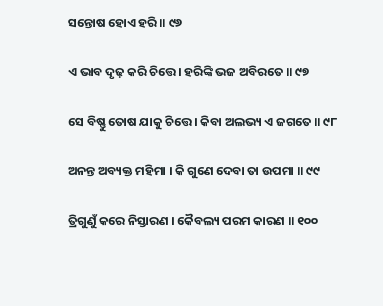ସନ୍ତୋଷ ହୋଏ ହରି ॥ ୯୬

ଏ ଭାବ ଦୃଢ଼ କରି ଚିତ୍ତେ । ହରିଙ୍କି ଭଜ ଅବିରତେ ॥ ୯୭

ସେ ବିଷ୍ଣୁ ତୋଷ ଯାକୁ ଚିତ୍ତେ । କିବା ଅଲଭ୍ୟ ଏ ଜଗତେ ॥ ୯୮

ଅନନ୍ତ ଅବ୍ୟକ୍ତ ମହିମା । କି ଗୁଣେ ଦେବା ତା ଉପମା ॥ ୯୯

ତ୍ରିଗୁଣୁଁ କରେ ନିସ୍ତାରଣ । କୈବଲ୍ୟ ପରମ କାରଣ ॥ ୧୦୦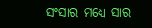ସଂସାର ମଧ୍ୟେ ସାର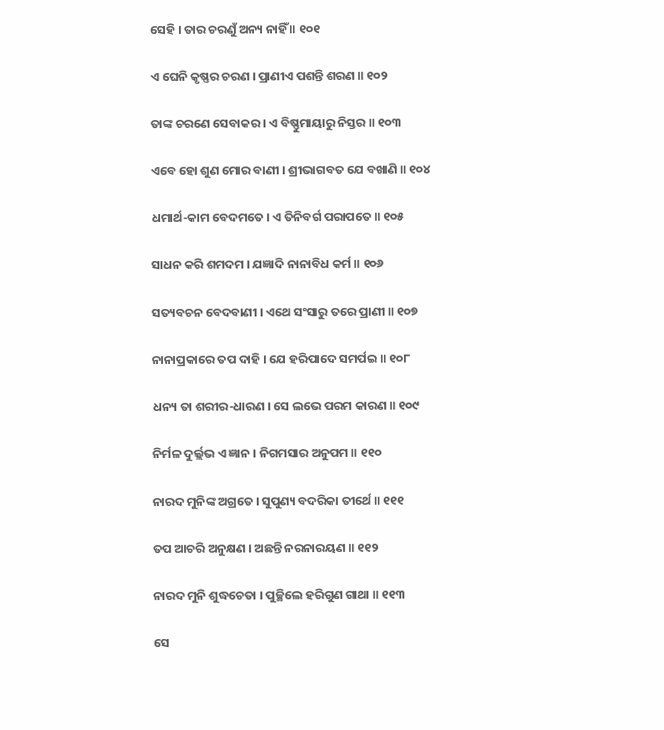ସେହି । ତାର ଚରଣୁଁ ଅନ୍ୟ ନାହିଁ ॥ ୧୦୧

ଏ ଘେନି କୃଷ୍ଣର ଚରଣ । ପ୍ରାଣୀଏ ପଶନ୍ତି ଶରଣ ॥ ୧୦୨

ତାଙ୍କ ଚରଣେ ସେବାକର । ଏ ବିଷ୍ଣୁମାୟାରୁ ନିସ୍ତର ॥ ୧୦୩

ଏବେ ହୋ ଶୁଣ ମୋର ବାଣୀ । ଶ୍ରୀଭାଗବତ ଯେ ବଖାଣି ॥ ୧୦୪

ଧମାର୍ଥ-କାମ ବେଦମତେ । ଏ ତିନିବର୍ଗ ପରାପତେ ॥ ୧୦୫

ସାଧନ କରି ଶମଦମ । ଯଜ୍ଞାଦି ନାନାବିଧ କର୍ମ ॥ ୧୦୬

ସତ୍ୟବଚନ ବେଦବାଣୀ । ଏଥେ ସଂସାରୁ ତରେ ପ୍ରାଣୀ ॥ ୧୦୭

ନାନାପ୍ରକାରେ ତପ ଦାହି । ଯେ ହରିପାଦେ ସମର୍ପଇ ॥ ୧୦୮

ଧନ୍ୟ ତା ଶରୀର-ଧାରଣ । ସେ ଲଭେ ପରମ କାରଣ ॥ ୧୦୯

ନିର୍ମଳ ଦୁର୍ଲ୍ଲଭ ଏ ଜ୍ଞାନ । ନିଗମସାର ଅନୁପମ ॥ ୧୧୦

ନାରଦ ମୁନିଙ୍କ ଅଗ୍ରତେ । ସୁପୁଣ୍ୟ ବଦରିକା ତୀର୍ଥେ ॥ ୧୧୧

ତପ ଆଚରି ଅନୁକ୍ଷଣ । ଅଛନ୍ତି ନରନାରୟଣ ॥ ୧୧୨

ନାରଦ ମୁନି ଶୁଦ୍ଧଚେତା । ପୁଚ୍ଛିଲେ ହରିଗୁଣ ଗାଥା ॥ ୧୧୩

ସେ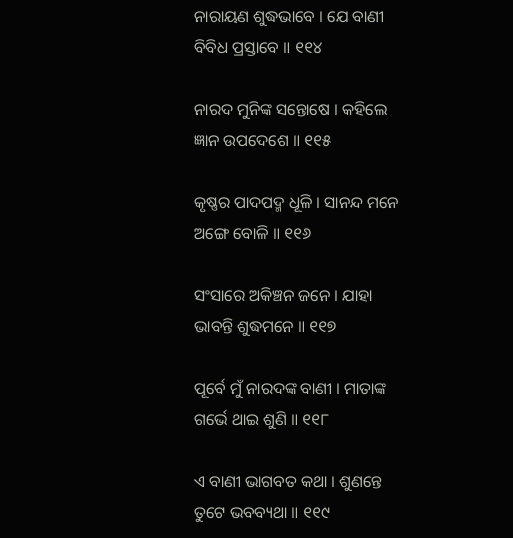ନାରାୟଣ ଶୁଦ୍ଧଭାବେ । ଯେ ବାଣୀ ବିବିଧ ପ୍ରସ୍ତାବେ ॥ ୧୧୪

ନାରଦ ମୁନିଙ୍କ ସନ୍ତୋଷେ । କହିଲେ ଜ୍ଞାନ ଉପଦେଶେ ॥ ୧୧୫

କୃଷ୍ଣର ପାଦପଦ୍ମ ଧୂଳି । ସାନନ୍ଦ ମନେ ଅଙ୍ଗେ ବୋଳି ॥ ୧୧୬

ସଂସାରେ ଅକିଞ୍ଚନ ଜନେ । ଯାହା ଭାବନ୍ତି ଶୁଦ୍ଧମନେ ॥ ୧୧୭

ପୂର୍ବେ ମୁଁ ନାରଦଙ୍କ ବାଣୀ । ମାତାଙ୍କ ଗର୍ଭେ ଥାଇ ଶୁଣି ॥ ୧୧୮

ଏ ବାଣୀ ଭାଗବତ କଥା । ଶୁଣନ୍ତେ ତୁଟେ ଭବବ୍ୟଥା ॥ ୧୧୯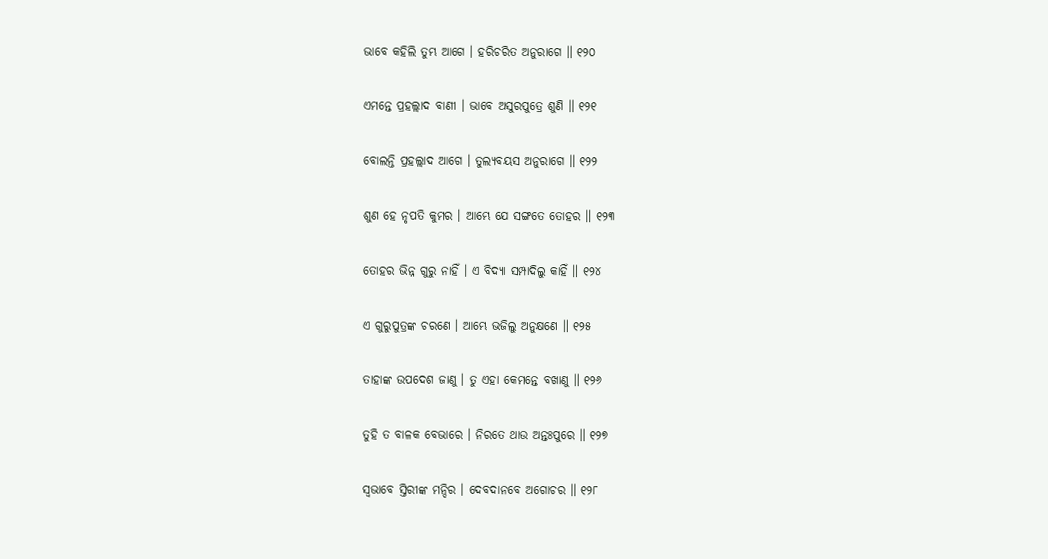ଭାବେ କହିଲି ତୁମ୍ଭ ଆଗେ । ହରିଚରିତ ଅନୁରାଗେ ॥ ୧୨୦

ଏମନ୍ତେ ପ୍ରହଲ୍ଲାଦ ବାଣୀ । ଭାବେ ଅସୁରପୁତ୍ରେ ଶୁଣି ॥ ୧୨୧

ବୋଲନ୍ତି ପ୍ରହଲ୍ଲାଦ ଆଗେ । ତୁଲ୍ୟବୟସ ଅନୁରାଗେ ॥ ୧୨୨

ଶୁଣ ହେ ନୃପତି କୁମର । ଆମ୍ଭେ ଯେ ସଙ୍ଗତେ ତୋହର ॥ ୧୨୩

ତୋହର ଭିନ୍ନ ଗୁରୁ ନାହିଁ । ଏ ବିଦ୍ୟା ସମ୍ପାଦିଲୁ କାହିଁ ॥ ୧୨୪

ଏ ଗୁରୁପୁତ୍ରଙ୍କ ଚରଣେ । ଆମ୍ଭେ ଭଜିଲୁ ଅନୁକ୍ଷଣେ ॥ ୧୨୫

ତାହାଙ୍କ ଉପଦେଶ ଜାଣୁ । ତୁ ଏହା କେମନ୍ତେ ବଖାଣୁ ॥ ୧୨୬

ତୁହି ତ ବାଳକ ବେଭାରେ । ନିରତେ ଥାଉ ଅନ୍ତଃପୁରେ ॥ ୧୨୭

ସ୍ୱଭାବେ ସ୍ତିରୀଙ୍କ ମନ୍ଦିର । ଦେବଦାନବେ ଅଗୋଚର ॥ ୧୨୮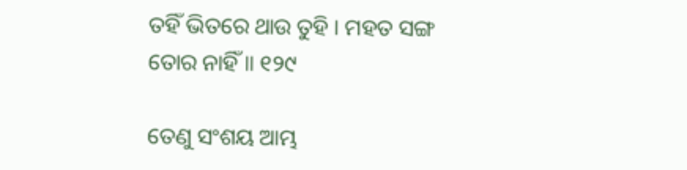ତହିଁ ଭିତରେ ଥାଉ ତୁହି । ମହତ ସଙ୍ଗ ତୋର ନାହିଁ ॥ ୧୨୯

ତେଣୁ ସଂଶୟ ଆମ୍ଭ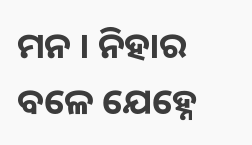ମନ । ନିହାର ବଳେ ଯେହ୍ନେ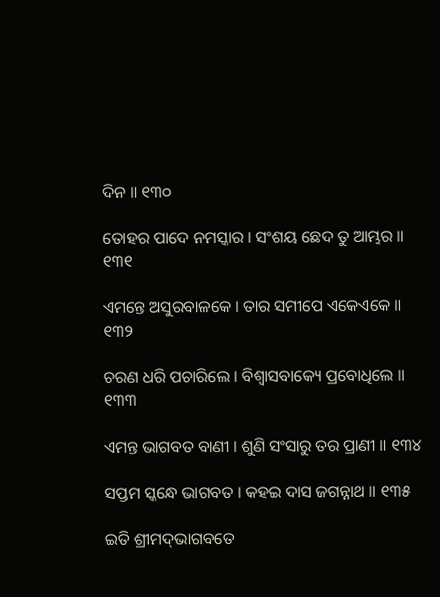ଦିନ ॥ ୧୩୦

ତୋହର ପାଦେ ନମସ୍କାର । ସଂଶୟ ଛେଦ ତୁ ଆମ୍ଭର ॥ ୧୩୧

ଏମନ୍ତେ ଅସୁରବାଳକେ । ତାର ସମୀପେ ଏକେଏକେ ॥ ୧୩୨

ଚରଣ ଧରି ପଚାରିଲେ । ବିଶ୍ୱାସବାକ୍ୟେ ପ୍ରବୋଧିଲେ ॥ ୧୩୩

ଏମନ୍ତ ଭାଗବତ ବାଣୀ । ଶୁଣି ସଂସାରୁ ତର ପ୍ରାଣୀ ॥ ୧୩୪

ସପ୍ତମ ସ୍କନ୍ଧେ ଭାଗବତ । କହଇ ଦାସ ଜଗନ୍ନାଥ ॥ ୧୩୫

ଇତି ଶ୍ରୀମଦ୍‌ଭାଗବତେ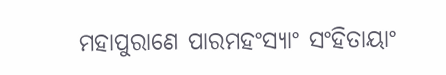ମହାପୁରାଣେ ପାରମହଂସ୍ୟାଂ ସଂହିତାୟାଂ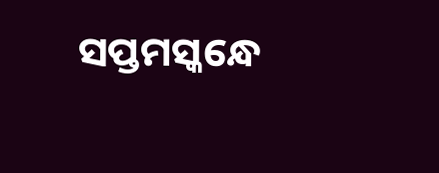ସପ୍ତମସ୍କନ୍ଧେ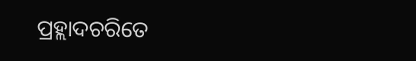ପ୍ରହ୍ଲାଦଚରିତେ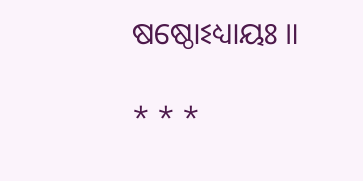ଷଷ୍ଠୋଽଧ୍ୟାୟଃ ॥

* * *